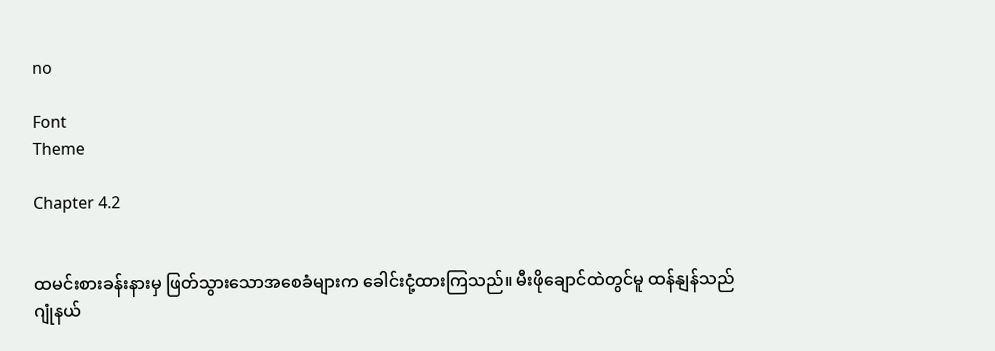no

Font
Theme

Chapter 4.2


ထမင်းစားခန်းနားမှ ဖြတ်သွားသောအစေခံများက ခေါင်းငုံ့ထားကြသည်။ မီးဖိုချောင်ထဲတွင်မူ ထန်နျန်သည် ဂျုံနယ်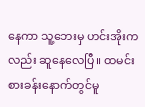နေကာ သူ့ဘေးမှ ဟင်းအိုးကလည်း ဆူနေလေပြီ။ ထမင်းစားခန်းနောက်တွင်မူ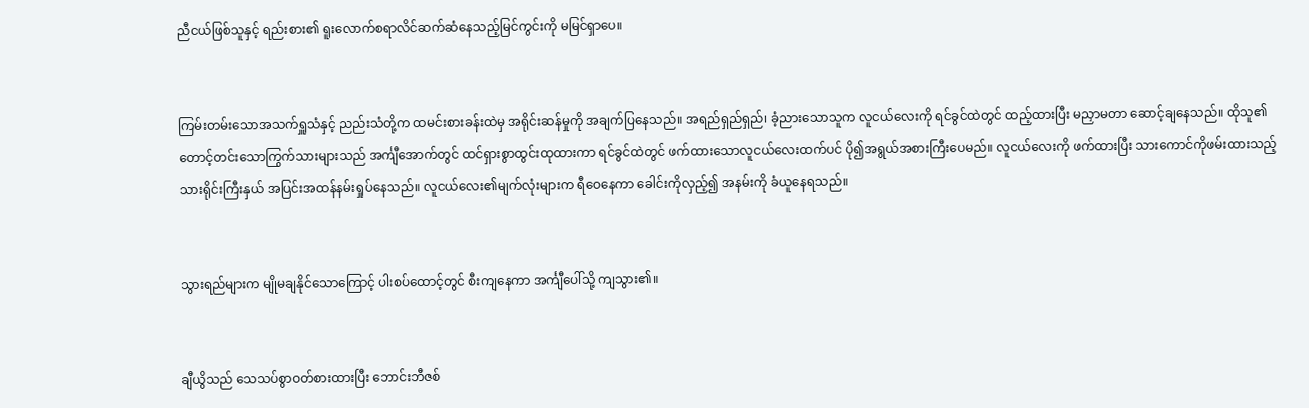ညီငယ်ဖြစ်သူနှင့် ရည်းစား၏ ရူးလောက်စရာလိင်ဆက်ဆံနေသည့်မြင်ကွင်းကို မမြင်ရှာပေ။


ကြမ်းတမ်းသောအသက်ရှူသံနှင့် ညည်းသံတို့က ထမင်းစားခန်းထဲမှ အရိုင်းဆန်မှုကို အချက်ပြနေသည်။ အရည်ရှည်ရှည်၊ ခံ့ညားသောသူက လူငယ်လေးကို ရင်ခွင်ထဲတွင် ထည့်ထားပြီး မညှာမတာ ဆောင့်ချနေသည်။ ထိုသူ၏ တောင့်တင်းသောကြွက်သားများသည် အင်္ကျီအောက်တွင် ထင်ရှားစွာထွင်းထုထားကာ ရင်ခွင်ထဲတွင် ဖက်ထားသောလူငယ်လေးထက်ပင် ပို၍အရွယ်အစားကြီးပေမည်။ လူငယ်လေးကို ဖက်ထားပြီး သားကောင်ကိုဖမ်းထားသည့် သားရိုင်းကြီးနှယ် အပြင်းအထန်နမ်းရှုပ်နေသည်။ လူငယ်လေး၏မျက်လုံးများက ရီဝေနေကာ ခေါင်းကိုလှည့်၍ အနမ်းကို ခံယူနေရသည်။


သွားရည်များက မျိုမချနိုင်သောကြောင့် ပါးစပ်ထောင့်တွင် စီးကျနေကာ အင်္ကျီပေါ်သို့ ကျသွား၏။


ချီယွိသည် သေသပ်စွာဝတ်စားထားပြီး ဘောင်းဘီဇစ်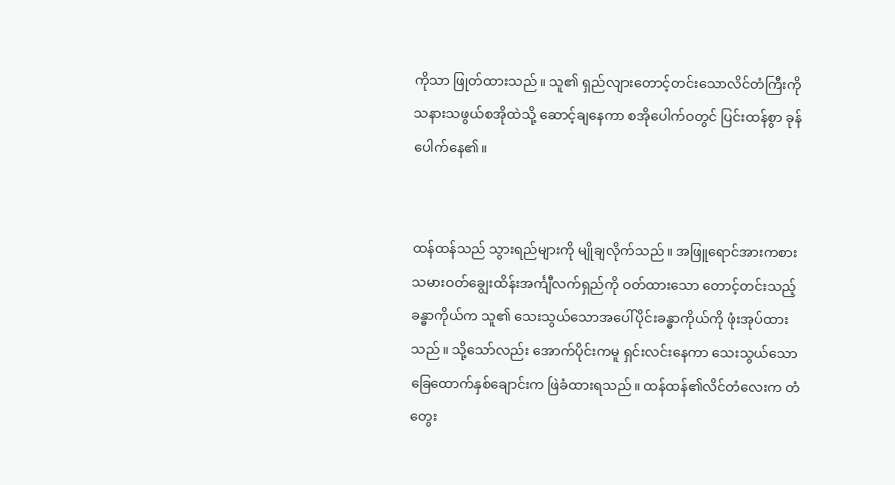ကိုသာ ဖြုတ်ထားသည်။ သူ၏ ရှည်လျားတောင့်တင်းသောလိင်တံကြီးကို သနားသဖွယ်စအိုထဲသို့ ဆောင့်ချနေကာ စအိုပေါက်ဝတွင် ပြင်းထန်စွာ ခုန်ပေါက်နေ၏။


ထန်ထန်သည် သွားရည်များကို မျိုချလိုက်သည်။ အဖြူရောင်အားကစားသမားဝတ်ချွေးထိန်းအင်္ကျီလက်ရှည်ကို ဝတ်ထားသော တောင့်တင်းသည့်ခန္ဓာကိုယ်က သူ၏ သေးသွယ်သောအပေါ်ပိုင်းခန္ဓာကိုယ်ကို ဖုံးအုပ်ထားသည်။ သို့သော်လည်း အောက်ပိုင်းကမူ ရှင်းလင်းနေကာ သေးသွယ်သောခြေထောက်နှစ်ချောင်းက ဖြဲခံထားရသည်။ ထန်ထန်၏လိင်တံလေးက တံတွေး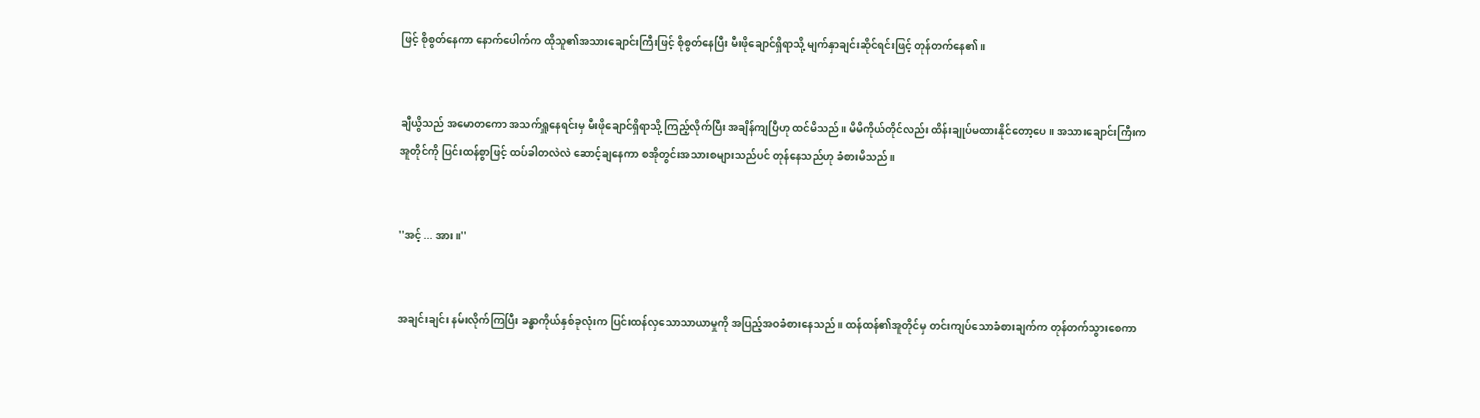ဖြင့် စိုစွတ်နေကာ နောက်ပေါက်က ထိုသူ၏အသားချောင်းကြီးဖြင့် စိုစွတ်နေပြီး မီးဖိုချောင်ရှိရာသို့ မျက်နှာချင်းဆိုင်ရင်းဖြင့် တုန်တက်နေ၏။


ချီယွိသည် အမောတကော အသက်ရှူနေရင်းမှ မီးဖိုချောင်ရှိရာသို့ ကြည့်လိုက်ပြီး အချိန်ကျပြီဟု ထင်မိသည်။ မိမိကိုယ်တိုင်လည်း ထိန်းချုပ်မထားနိုင်တော့ပေ။ အသားချောင်းကြီးက အူတိုင်ကို ပြင်းထန်စွာဖြင့် ထပ်ခါတလဲလဲ ဆောင့်ချနေကာ စအိုတွင်းအသားစများသည်ပင် တုန်နေသည်ဟု ခံစားမိသည်။


''အင့် ... အား။''


အချင်းချင်း နမ်းလိုက်ကြပြီး ခန္ဓာကိုယ်နှစ်ခုလုံးက ပြင်းထန်လှသောသာယာမှုကို အပြည့်အဝခံစားနေသည်။ ထန်ထန်၏အူတိုင်မှ တင်းကျပ်သောခံစားချက်က တုန်တက်သွားစေကာ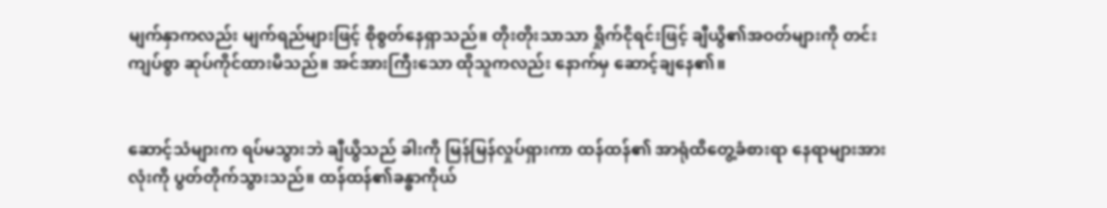မျက်နှာကလည်း မျက်ရည်များဖြင့် စိုစွတ်နေရှာသည်။ တိုးတိုးသာသာ ရှိုက်ငိုရင်းဖြင့် ချီယွိ၏အဝတ်များကို တင်းကျပ်စွာ ဆုပ်ကိုင်ထားမိသည်။ အင်အားကြီးသော ထိုသူကလည်း နောက်မှ ဆောင့်ချနေ၏။


ဆောင့်သံများက ရပ်မသွားဘဲ ချီယွိသည် ခါးကို မြန်မြန်လှုပ်ရှားကာ ထန်ထန်၏ အာရုံထိတွေ့ခံစားရာ နေရာများအားလုံးကို ပွတ်တိုက်သွားသည်။ ထန်ထန်၏ခန္ဓာကိုယ်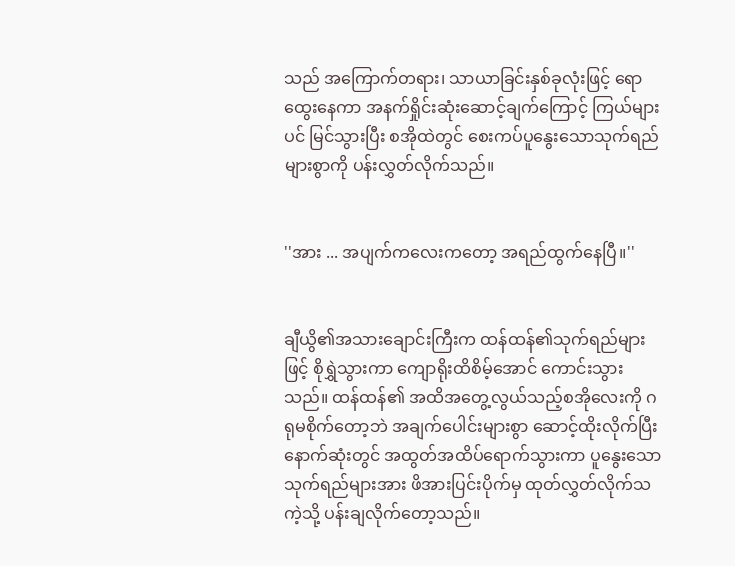သည် အကြောက်တရား၊ သာယာခြင်းနှစ်ခုလုံးဖြင့် ရောထွေးနေကာ အနက်ရှိုင်းဆုံးဆောင့်ချက်ကြောင့် ကြယ်များပင် မြင်သွားပြီး စအိုထဲတွင် စေးကပ်ပူနွေးသောသုက်ရည်များစွာကို ပန်းလွှတ်လိုက်သည်။


''အား ... အပျက်ကလေးကတော့ အရည်ထွက်နေပြီ။''


ချီယွိ၏အသားချောင်းကြီးက ထန်ထန်၏သုက်ရည်များဖြင့် စိုရွှဲသွားကာ ကျောရိုးထိစိမ့်အောင် ကောင်းသွားသည်။ ထန်ထန်၏ အထိအတွေ့လွယ်သည့်စအိုလေးကို ဂရုမစိုက်တော့ဘဲ အချက်ပေါင်းများစွာ ဆောင့်ထိုးလိုက်ပြီး နောက်ဆုံးတွင် အထွတ်အထိပ်ရောက်သွားကာ ပူနွေးသောသုက်ရည်များအား ဖိအားပြင်းပိုက်မှ ထုတ်လွှတ်လိုက်သကဲ့သို့ ပန်းချလိုက်တော့သည်။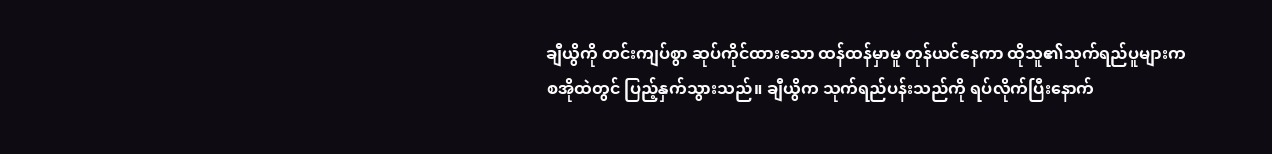ချီယွိကို တင်းကျပ်စွာ ဆုပ်ကိုင်ထားသော ထန်ထန်မှာမူ တုန်ယင်နေကာ ထိုသူ၏သုက်ရည်ပူများက စအိုထဲတွင် ပြည့်နှက်သွားသည်။ ချီယွိက သုက်ရည်ပန်းသည်ကို ရပ်လိုက်ပြီးနောက်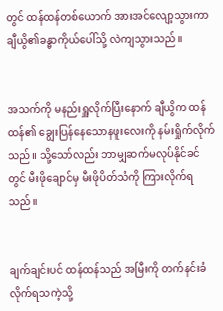တွင် ထန်ထန်တစ်ယောက် အားအင်လျော့သွားကာ ချီယွိ၏ခန္ဓာကိုယ်ပေါ်သို့ လဲကျသွားသည်။


အသက်ကို မနည်းရှူလိုက်ပြီးနောက် ချီယွိက ထန်ထန်၏ ချွေးပြန်နေသောနဖူးလေးကို နမ်းရှိုက်လိုက်သည်။ သို့သော်လည်း ဘာမျှဆက်မလုပ်နိုင်ခင်တွင် မီးဖိုချောင်မှ မီးဖိုပိတ်သံကို ကြားလိုက်ရသည်။


ချက်ချင်းပင် ထန်ထန်သည် အမြီးကို တက်နင်းခံလိုက်ရသကဲ့သို့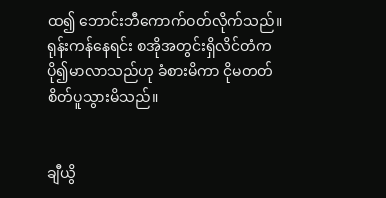ထ၍ ဘောင်းဘီကောက်ဝတ်လိုက်သည်။ ရုန်းကန်နေရင်း စအိုအတွင်းရှိလိင်တံက ပို၍မာလာသည်ဟု ခံစားမိကာ ငိုမတတ်စိတ်ပူသွားမိသည်။


ချီယွိ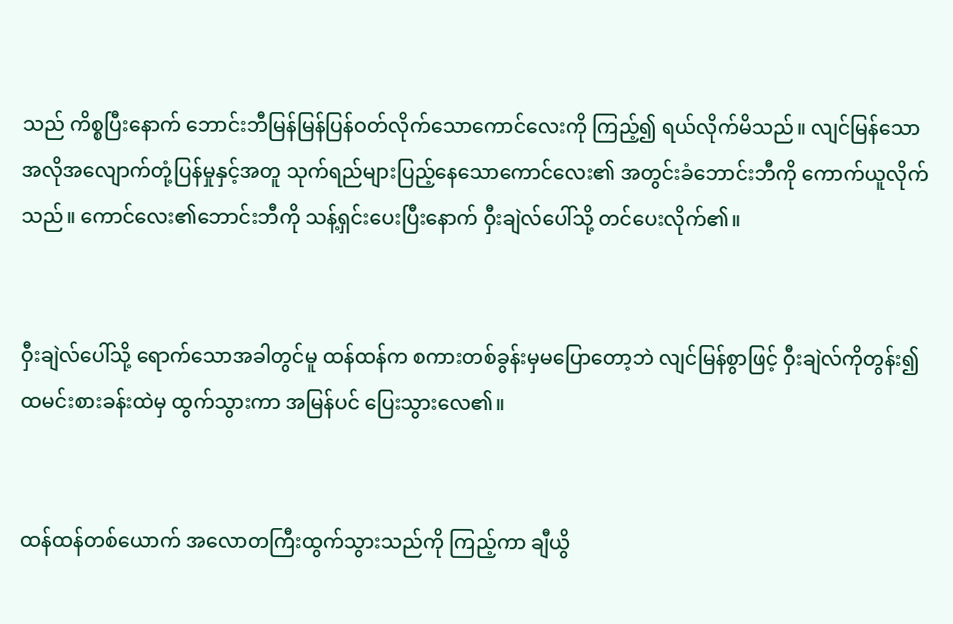သည် ကိစ္စပြီးနောက် ဘောင်းဘီမြန်မြန်ပြန်ဝတ်လိုက်သောကောင်လေးကို ကြည့်၍ ရယ်လိုက်မိသည်။ လျင်မြန်သော အလိုအလျောက်တုံ့ပြန်မှုနှင့်အတူ သုက်ရည်များပြည့်နေသောကောင်လေး၏ အတွင်းခံဘောင်းဘီကို ကောက်ယူလိုက်သည်။ ကောင်လေး၏ဘောင်းဘီကို သန့်ရှင်းပေးပြီးနောက် ဝှီးချဲလ်ပေါ်သို့ တင်ပေးလိုက်၏။


ဝှီးချဲလ်ပေါ်သို့ ရောက်သောအခါတွင်မူ ထန်ထန်က စကားတစ်ခွန်းမှမပြောတော့ဘဲ လျင်မြန်စွာဖြင့် ဝှီးချဲလ်ကိုတွန်း၍ ထမင်းစားခန်းထဲမှ ထွက်သွားကာ အမြန်ပင် ပြေးသွားလေ၏။


ထန်ထန်တစ်ယောက် အလောတကြီးထွက်သွားသည်ကို ကြည့်ကာ ချီယွိ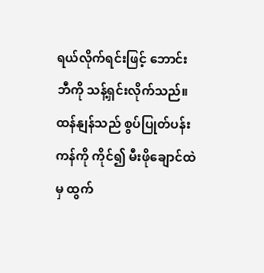ရယ်လိုက်ရင်းဖြင့် ဘောင်းဘီကို သန့်ရှင်းလိုက်သည်။ ထန်နျန်သည် စွပ်ပြုတ်ပန်းကန်ကို ကိုင်၍ မီးဖိုချောင်ထဲမှ ထွက်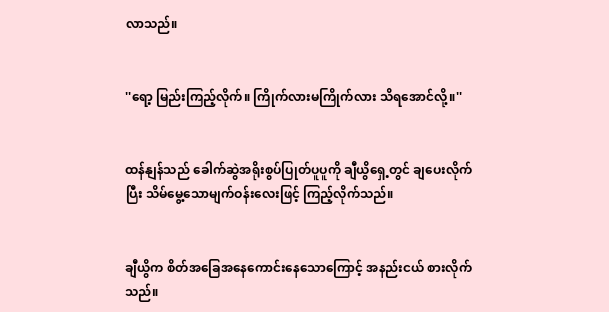လာသည်။


''ရော့ မြည်းကြည့်လိုက်။ ကြိုက်လားမကြိုက်လား သိရအောင်လို့။''


ထန်နျန်သည် ခေါက်ဆွဲအရိုးစွပ်ပြုတ်ပူပူကို ချီယွိရှေ့တွင် ချပေးလိုက်ပြီး သိမ်မွေ့သောမျက်ဝန်းလေးဖြင့် ကြည့်လိုက်သည်။


ချီယွိက စိတ်အခြေအနေကောင်းနေသောကြောင့် အနည်းငယ် စားလိုက်သည်။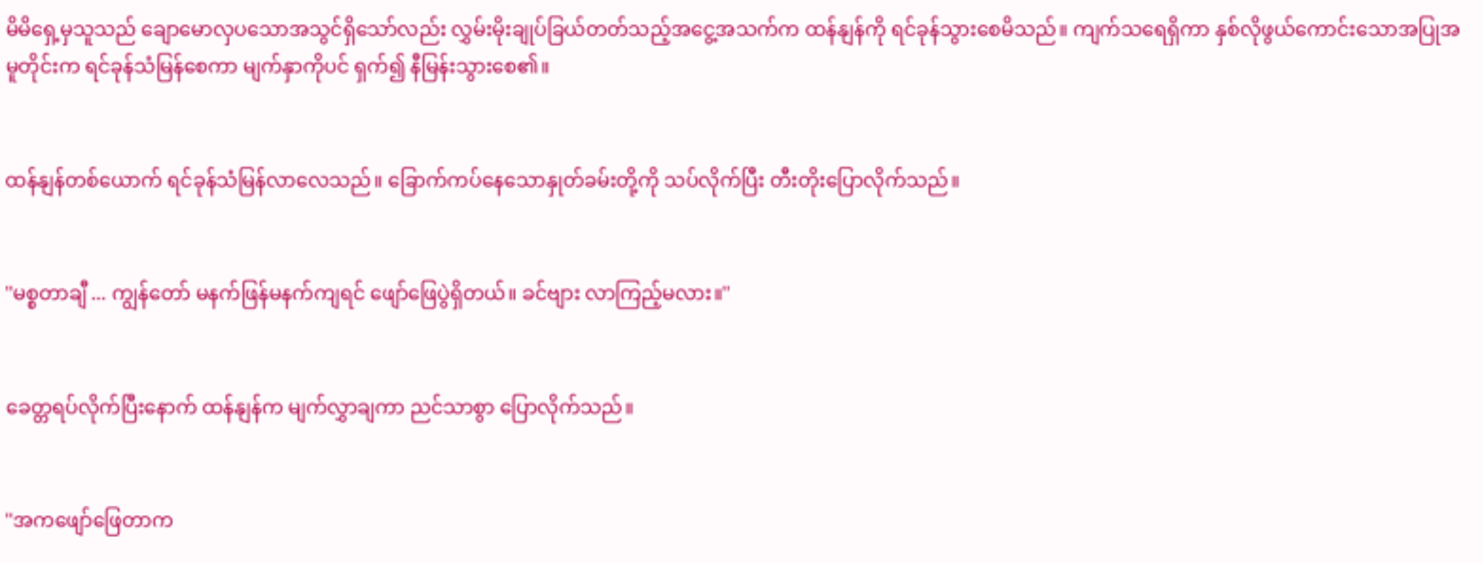မိမိရှေ့မှသူသည် ချောမောလှပသောအသွင်ရှိသော်လည်း လွှမ်းမိုးချုပ်ခြယ်တတ်သည့်အငွေ့အသက်က ထန်နျန်ကို ရင်ခုန်သွားစေမိသည်။ ကျက်သရေရှိကာ နှစ်လိုဖွယ်ကောင်းသောအပြုအမူတိုင်းက ရင်ခုန်သံမြန်စေကာ မျက်နှာကိုပင် ရှက်၍ နီမြန်းသွားစေ၏။


ထန်နျန်တစ်ယောက် ရင်ခုန်သံမြန်လာလေသည်။ ခြောက်ကပ်နေသောနှုတ်ခမ်းတို့ကို သပ်လိုက်ပြီး တီးတိုးပြောလိုက်သည်။


''မစ္စတာချီ ... ကျွန်တော် မနက်ဖြန်မနက်ကျရင် ဖျော်ဖြေပွဲရှိတယ်။ ခင်ဗျား လာကြည့်မလား။''


ခေတ္တရပ်လိုက်ပြီးနောက် ထန်နျန်က မျက်လွှာချကာ ညင်သာစွာ ပြောလိုက်သည်။


''အကဖျော်ဖြေတာက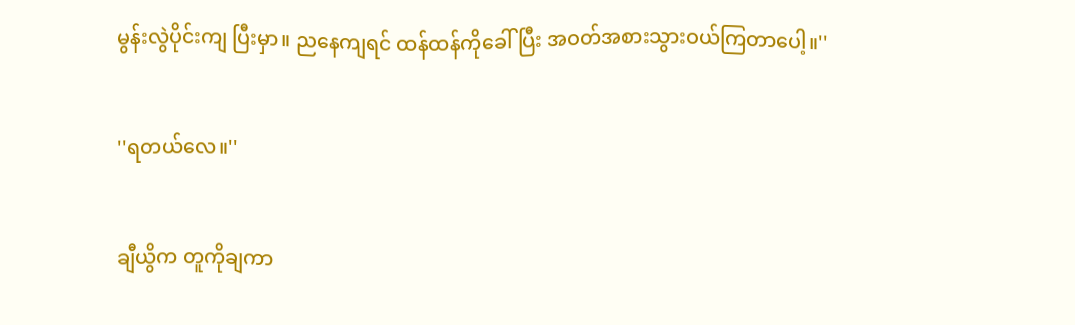မွန်းလွဲပိုင်းကျ ပြီးမှာ။ ညနေကျရင် ထန်ထန်ကိုခေါ်ပြီး အဝတ်အစားသွားဝယ်ကြတာပေါ့။''


''ရတယ်လေ။''


ချီယွိက တူကိုချကာ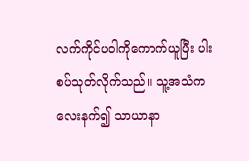လက်ကိုင်ပဝါကိုကောက်ယူပြီး ပါးစပ်သုတ်လိုက်သည်။ သူ့အသံက လေးနက်၍ သာယာနာ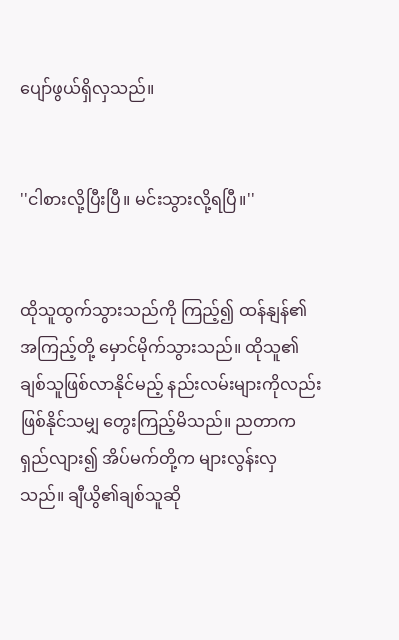ပျော်ဖွယ်ရှိလှသည်။


''ငါစားလို့ပြီးပြီ။ မင်းသွားလို့ရပြီ။''


ထိုသူထွက်သွားသည်ကို ကြည့်၍ ထန်နျန်၏အကြည့်တို့ မှောင်မိုက်သွားသည်။ ထိုသူ၏ချစ်သူဖြစ်လာနိုင်မည့် နည်းလမ်းများကိုလည်း ဖြစ်နိုင်သမျှ တွေးကြည့်မိသည်။ ညတာက ရှည်လျား၍ အိပ်မက်တို့က များလွန်းလှသည်။ ချီယွိ၏ချစ်သူဆို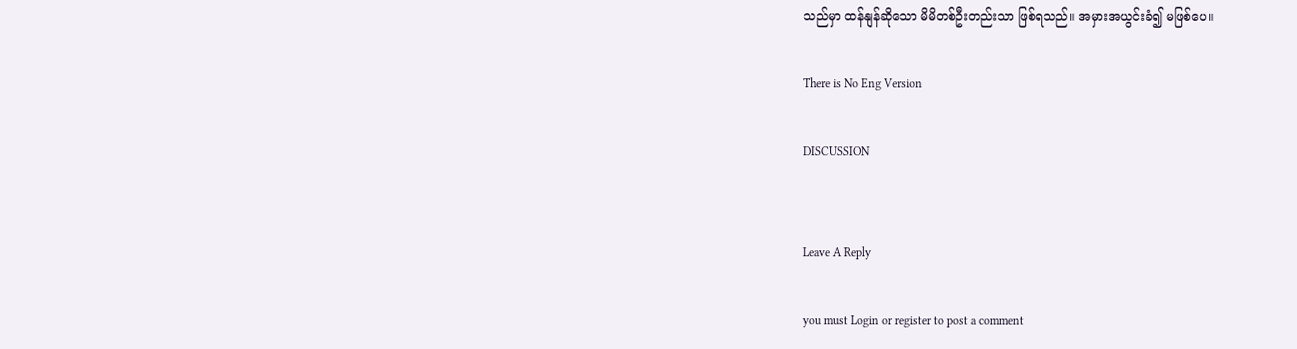သည်မှာ ထန်နျန်ဆိုသော မိမိတစ်ဦးတည်းသာ ဖြစ်ရသည်။ အမှားအယွင်းခံ၍ မဖြစ်ပေ။

There is No Eng Version

DISCUSSION


Leave A Reply

you must Login or register to post a comment